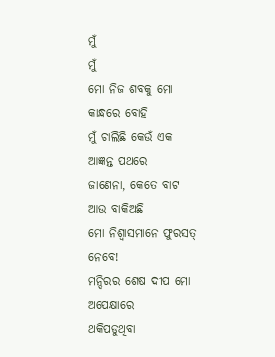ମୁଁ
ମୁଁ
ମୋ ନିଜ ଶବକୁ ମୋ କାନ୍ଧରେ ବୋହି
ମୁଁ ଚାଲିଛି କେଉଁ ଏକ ଆଜ୍ଞନ୍ତ ପଥରେ
ଜାଣେନା, କେତେ ବାଟ ଆଉ ବାକିଅଛି
ମୋ ନିଶ୍ୱାସମାନେ ଫୁରସତ୍ ନେବେ!
ମନ୍ଦିରର ଶେଷ ଦୀପ ମୋ ଅପେକ୍ଷାରେ
ଥକିପଡୁଥିବା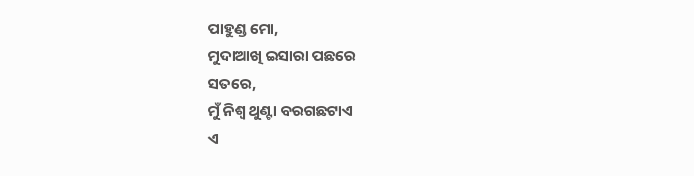ପାହୁଣ୍ଡ ମୋ,
ମୁଦାଆଖି ଇସାରା ପଛରେ
ସତରେ,
ମୁଁ ନିଶ୍ୱ ଥୁଣ୍ଟା ବରଗଛଟାଏ
ଏ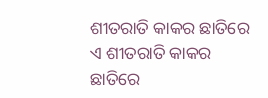ଶୀତରାତି କାକର ଛାତିରେ
ଏ ଶୀତରାତି କାକର ଛାତିରେ